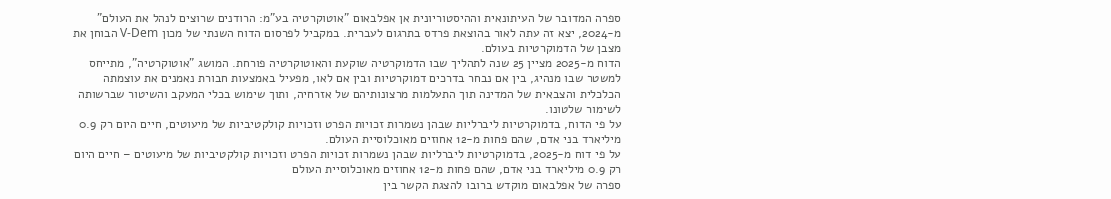ספרה המדובר של העיתונאית וההיסטוריונית אן אפלבאום "אוטוקרטיה בע"מ: הרודנים שרוצים לנהל את העולם" מ-2024, יצא זה עתה לאור בהוצאת פרדס בתרגום לעברית. במקביל לפרסום הדוח השנתי של מכון V-Dem הבוחן את מצבן של הדמוקרטיות בעולם.
הדוח מ-2025 מציין 25 שנה לתהליך שבו הדמוקרטיה שוקעת והאוטוקרטיה פורחת. המושג "אוטוקרטיה", מתייחס למשטר שבו מנהיג, בין אם נבחר בדרכים דמוקרטיות ובין אם לאו, מפעיל באמצעות חבורת נאמנים את עוצמתה הכלכלית והצבאית של המדינה תוך התעלמות מרצונותיהם של אזרחיה, ותוך שימוש בכלי המעקב והשיטור שברשותה לשימור שלטונו.
על פי הדוח, בדמוקרטיות ליברליות שבהן נשמרות זכויות הפרט וזכויות קולקטיביות של מיעוטים, חיים היום רק 0.9 מיליארד בני אדם, שהם פחות מ-12 אחוזים מאוכלוסיית העולם.
על פי דוח מ-2025, בדמוקרטיות ליברליות שבהן נשמרות זכויות הפרט וזכויות קולקטיביות של מיעוטים – חיים היום רק 0.9 מיליארד בני אדם, שהם פחות מ-12 אחוזים מאוכלוסיית העולם
ספרה של אפלבאום מוקדש ברובו להצגת הקשר בין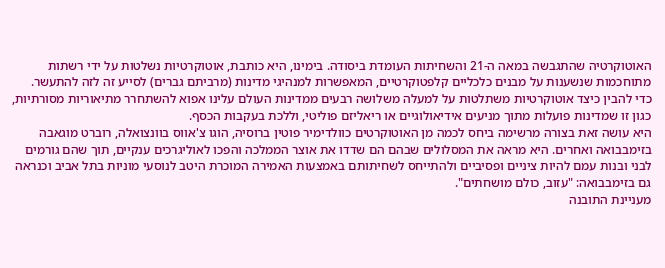האוטוקרטיה שהתגבשה במאה ה-21 והשחיתות העומדת ביסודה. בימינו, היא כותבת, אוטוקרטיות נשלטות על ידי רשתות מתוחכמות שנשענות על מבנים כלכליים קלפטוקרטיים, המאפשרות למנהיגי מדינות (מרביתם גברים) לסייע זה לזה להתעשר.
כדי להבין כיצד אוטוקרטיות משתלטות על למעלה משלושה רבעים ממדינות העולם עלינו אפוא להשתחרר מתיאוריות מסורתיות, כגון זו שמדינות פועלות מתוך מניעים אידיאולוגיים או ריאליזם פוליטי, וללכת בעקבות הכסף.
היא עושה זאת בצורה מרשימה ביחס לכמה מן האוטוקרטים כוולדימיר פוטין ברוסיה, הוגו צ'אווס בוונצואלה, רוברט מוגאבה בזימבבואה ואחרים. היא מראה את המסלולים שבהם הם שדדו את אוצר הממלכה והפכו לאוליגרכים ענקיים, תוך שהם גורמים לבני ובנות עמם להיות ציניים ופסיביים ולהתייחס לשחיתותם באמצעות האמירה המוכרת היטב לנוסעי מוניות בתל אביב וכנראה גם בזימבבואה: "עזוב, כולם מושחתים".
מעניינת התובנה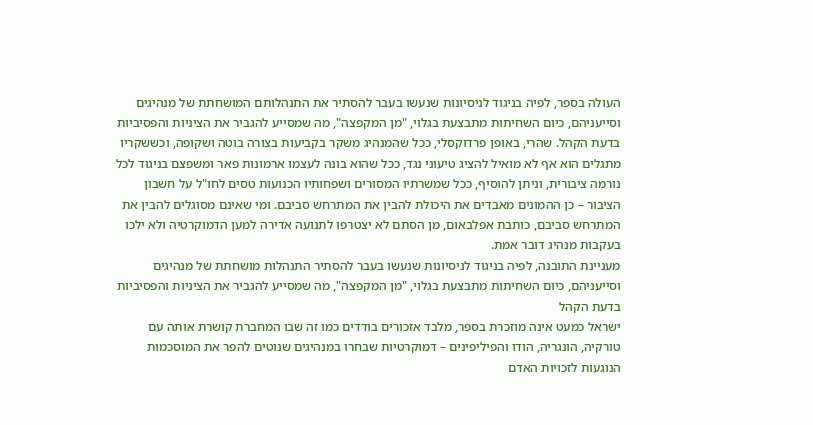העולה בספר, לפיה בניגוד לניסיונות שנעשו בעבר להסתיר את התנהלותם המושחתת של מנהיגים וסייעניהם, כיום השחיתות מתבצעת בגלוי, "מן המקפצה", מה שמסייע להגביר את הציניות והפסיביות בדעת הקהל. שהרי, באופן פרדוקסלי, ככל שהמנהיג משקר בקביעות בצורה בוטה ושקופה, וכששקריו מתגלים הוא אף לא מואיל להציג טיעוני נגד, ככל שהוא בונה לעצמו ארמונות פאר ומשפצם בניגוד לכל נורמה ציבורית, וניתן להוסיף, ככל שמשרתיו המסורים ושפחותיו הכנועות טסים לחו"ל על חשבון הציבור – כן ההמונים מאבדים את היכולת להבין את המתרחש סביבם. ומי שאינם מסוגלים להבין את המתרחש סביבם, כותבת אפלבאום, מן הסתם לא יצטרפו לתנועה אדירה למען הדמוקרטיה ולא ילכו בעקבות מנהיג דובר אמת.
מעניינת התובנה, לפיה בניגוד לניסיונות שנעשו בעבר להסתיר התנהלות מושחתת של מנהיגים וסייעניהם, כיום השחיתות מתבצעת בגלוי, "מן המקפצה", מה שמסייע להגביר את הציניות והפסיביות בדעת הקהל
ישראל כמעט אינה מוזכרת בספר, מלבד אזכורים בודדים כמו זה שבו המחברת קושרת אותה עם טורקיה, הונגריה, הודו והפיליפינים – דמוקרטיות שבחרו במנהיגים שנוטים להפר את המוסכמות הנוגעות לזכויות האדם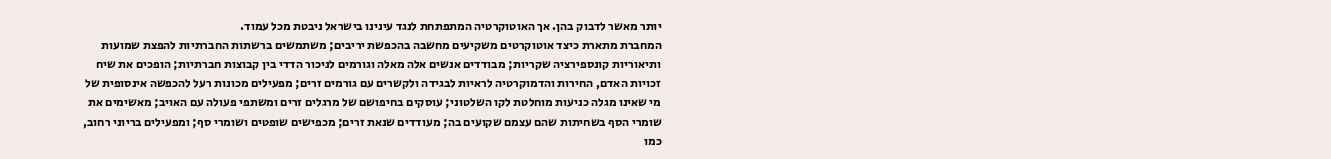יותר מאשר לדבוק בהן. אך האוטוקרטיה המתפתחת לנגד עינינו בישראל ניבטת מכל עמוד.
המחברת מתארת כיצד אוטוקרטים משקיעים מחשבה בהכפשת יריבים; משתמשים ברשתות החברתיות להפצת שמועות ותיאוריות קונספירציה שקריות; מבודדים אנשים אלה מאלה וגורמים לניכור הדדי בין קבוצות חברתיות; הופכים את שיח זכויות האדם, החירות והדמוקרטיה לראיות לבגידה ולקשרים עם גורמים זרים; מפעילים מכונות רעל להכפשה אינסופית של מי שאינו מגלה כניעות מוחלטת לקו השלטוני; עוסקים בחיפושם של מרגלים זרים ומשתפי פעולה עם האויב; מאשימים את שומרי הסף בשחיתות שהם עצמם שקועים בה; מעודדים שנאת זרים; מכפישים שופטים ושומרי סף; ומפעילים בריוני רחוב, כמו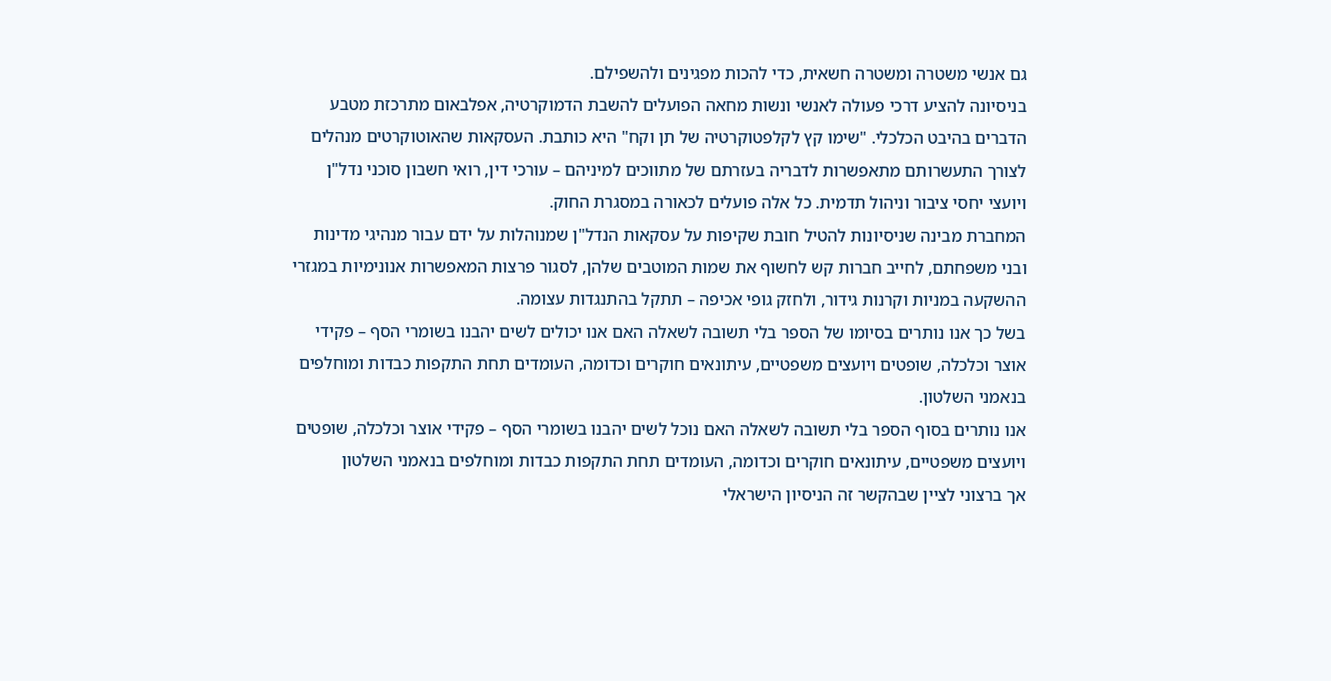גם אנשי משטרה ומשטרה חשאית, כדי להכות מפגינים ולהשפילם.
בניסיונה להציע דרכי פעולה לאנשי ונשות מחאה הפועלים להשבת הדמוקרטיה, אפלבאום מתרכזת מטבע הדברים בהיבט הכלכלי. "שימו קץ לקלפטוקרטיה של תן וקח" היא כותבת. העסקאות שהאוטוקרטים מנהלים לצורך התעשרותם מתאפשרות לדבריה בעזרתם של מתווכים למיניהם – עורכי דין, רואי חשבון סוכני נדל"ן ויועצי יחסי ציבור וניהול תדמית. כל אלה פועלים לכאורה במסגרת החוק.
המחברת מבינה שניסיונות להטיל חובת שקיפות על עסקאות הנדל"ן שמנוהלות על ידם עבור מנהיגי מדינות ובני משפחתם, לחייב חברות קש לחשוף את שמות המוטבים שלהן, לסגור פרצות המאפשרות אנונימיות במגזרי ההשקעה במניות וקרנות גידור, ולחזק גופי אכיפה – תתקל בהתנגדות עצומה.
בשל כך אנו נותרים בסיומו של הספר בלי תשובה לשאלה האם אנו יכולים לשים יהבנו בשומרי הסף – פקידי אוצר וכלכלה, שופטים ויועצים משפטיים, עיתונאים חוקרים וכדומה, העומדים תחת התקפות כבדות ומוחלפים בנאמני השלטון.
אנו נותרים בסוף הספר בלי תשובה לשאלה האם נוכל לשים יהבנו בשומרי הסף – פקידי אוצר וכלכלה, שופטים ויועצים משפטיים, עיתונאים חוקרים וכדומה, העומדים תחת התקפות כבדות ומוחלפים בנאמני השלטון
אך ברצוני לציין שבהקשר זה הניסיון הישראלי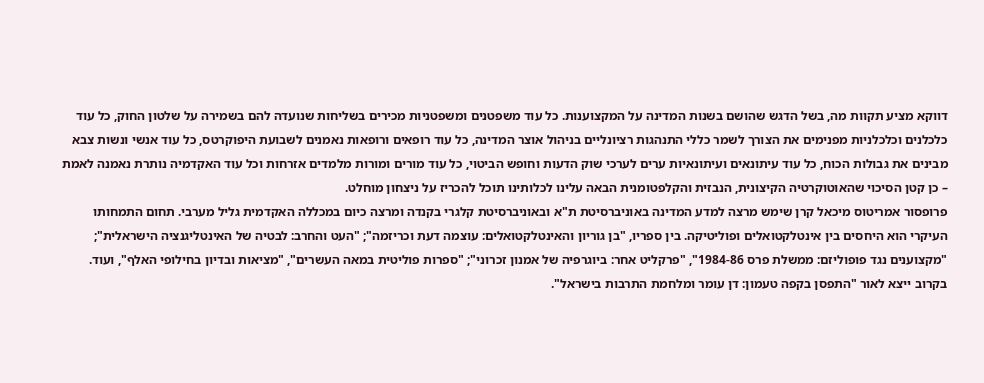דווקא מציע תקוות מה, בשל הדגש שהושם בשנות המדינה על המקצוענות. כל עוד משפטנים ומשפטניות מכירים בשליחות שנועדה להם בשמירה על שלטון החוק, כל עוד כלכלנים וכלכלניות מפנימים את הצורך לשמר כללי התנהגות רציונליים בניהול אוצר המדינה, כל עוד רופאים ורופאות נאמנים לשבועת היפוקרטס, כל עוד אנשי ונשות צבא מבינים את גבולות הכוח, כל עוד עיתונאים ועיתונאיות ערים לערכי שוק הדעות וחופש הביטוי, כל עוד מורים ומורות מלמדים אזרחות וכל עוד האקדמיה נותרת נאמנה לאמת – כן קטן הסיכוי שהאוטוקרטיה הקיצונית, הנבזית והקלפטומנית הבאה עלינו לכלותינו תוכל להכריז על ניצחון מוחלט.
פרופסור אמריטוס מיכאל קרן שימש מרצה למדע המדינה באוניברסיטת ת"א ובאוניברסיטת קלגרי בקנדה ומרצה כיום במכללה האקדמית גליל מערבי. תחום התמחותו העיקרי הוא היחסים בין אינטלקטואלים ופוליטיקה. בין ספריו, "בן גוריון והאינטלקטואלים: עוצמה דעת וכריזמה"; "העט והחרב: לבטיה של האינטליגנציה הישראלית"; "מקצוענים נגד פופוליזם: ממשלת פרס 1984-86", "פרקליט אחר: ביוגרפיה של אמנון זכרוני"; "ספרות פוליטית במאה העשרים", "מציאות ובדיון בחילופי האלף", ועוד. בקרוב ייצא לאור "התפסן בקפה טעמון: דן עומר ומלחמת התרבות בישראל".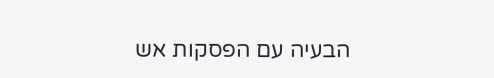הבעיה עם הפסקות אש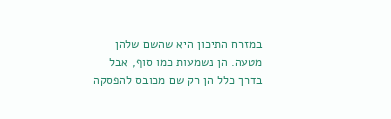במזרח התיכון היא שהשם שלהן מטעה. הן נשמעות כמו סוף, אבל בדרך כלל הן רק שם מכובס להפסקה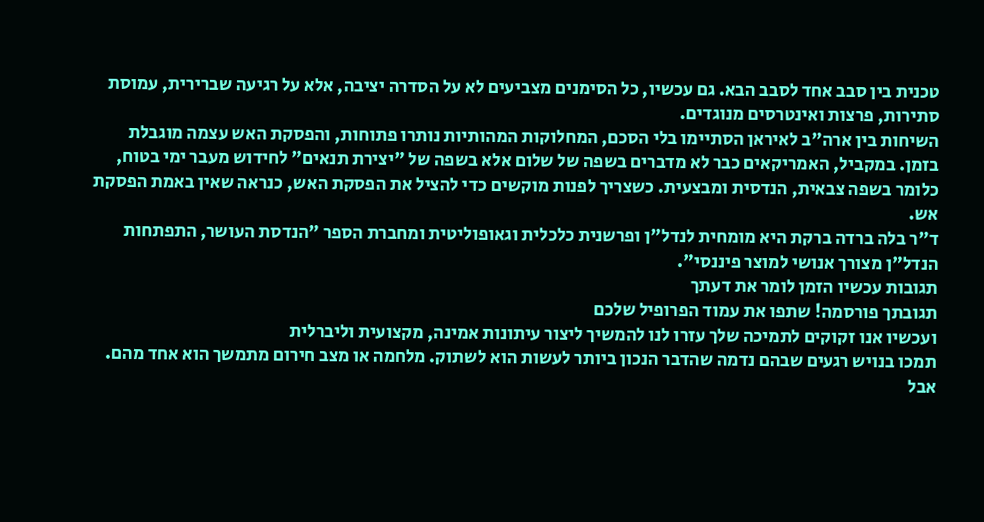טכנית בין סבב אחד לסבב הבא. גם עכשיו, כל הסימנים מצביעים לא על הסדרה יציבה, אלא על רגיעה שברירית, עמוסת סתירות, פרצות ואינטרסים מנוגדים.
השיחות בין ארה"ב לאיראן הסתיימו בלי הסכם, המחלוקות המהותיות נותרו פתוחות, והפסקת האש עצמה מוגבלת בזמן. במקביל, האמריקאים כבר לא מדברים בשפה של שלום אלא בשפה של "יצירת תנאים" לחידוש מעבר ימי בטוח, כלומר בשפה צבאית, הנדסית ומבצעית. כשצריך לפנות מוקשים כדי להציל את הפסקת האש, כנראה שאין באמת הפסקת אש.
ד"ר בלה ברדה ברקת היא מומחית לנדל"ן ופרשנית כלכלית וגאופוליטית ומחברת הספר "הנדסת העושר, התפתחות הנדל"ן מצורך אנושי למוצר פיננסי".
תגובות עכשיו הזמן לומר את דעתך
תגובתך פורסמה! שתפו את עמוד הפרופיל שלכם
ועכשיו אנו זקוקים לתמיכה שלך עזרו לנו להמשיך ליצור עיתונות אמינה, מקצועית וליברלית
תמכו בנויש רגעים שבהם נדמה שהדבר הנכון ביותר לעשות הוא לשתוק. מלחמה או מצב חירום מתמשך הוא אחד מהם. אבל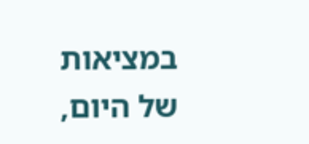במציאות של היום,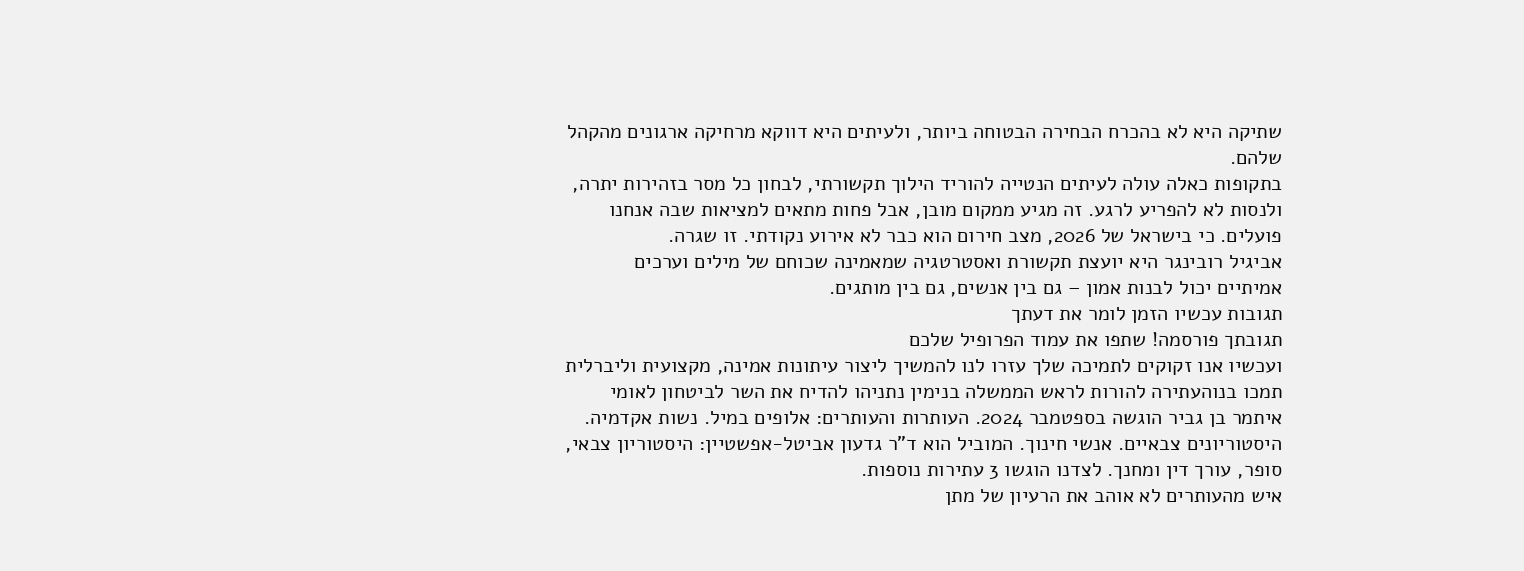שתיקה היא לא בהכרח הבחירה הבטוחה ביותר, ולעיתים היא דווקא מרחיקה ארגונים מהקהל שלהם.
בתקופות כאלה עולה לעיתים הנטייה להוריד הילוך תקשורתי, לבחון כל מסר בזהירות יתרה, ולנסות לא להפריע לרגע. זה מגיע ממקום מובן, אבל פחות מתאים למציאות שבה אנחנו פועלים. כי בישראל של 2026, מצב חירום הוא כבר לא אירוע נקודתי. זו שגרה.
אביגיל רובינגר היא יועצת תקשורת ואסטרטגיה שמאמינה שכוחם של מילים וערכים אמיתיים יכול לבנות אמון – גם בין אנשים, גם בין מותגים.
תגובות עכשיו הזמן לומר את דעתך
תגובתך פורסמה! שתפו את עמוד הפרופיל שלכם
ועכשיו אנו זקוקים לתמיכה שלך עזרו לנו להמשיך ליצור עיתונות אמינה, מקצועית וליברלית
תמכו בנוהעתירה להורות לראש הממשלה בנימין נתניהו להדיח את השר לביטחון לאומי איתמר בן גביר הוגשה בספטמבר 2024. העותרות והעותרים: אלופים במיל. נשות אקדמיה. היסטוריונים צבאיים. אנשי חינוך. המוביל הוא ד"ר גדעון אביטל-אפשטיין: היסטוריון צבאי, סופר, עורך דין ומחנך. לצדנו הוגשו 3 עתירות נוספות.
איש מהעותרים לא אוהב את הרעיון של מתן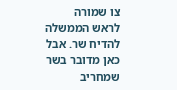צו שמורה לראש הממשלה להדיח שר. אבל כאן מדובר בשר שמחריב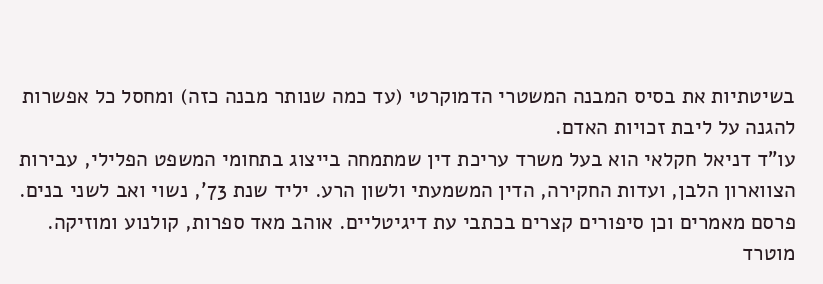בשיטתיות את בסיס המבנה המשטרי הדמוקרטי (עד כמה שנותר מבנה כזה) ומחסל כל אפשרות להגנה על ליבת זכויות האדם.
עו"ד דניאל חקלאי הוא בעל משרד עריכת דין שמתמחה בייצוג בתחומי המשפט הפלילי, עבירות הצווארון הלבן, ועדות החקירה, הדין המשמעתי ולשון הרע. יליד שנת 73', נשוי ואב לשני בנים. פרסם מאמרים וכן סיפורים קצרים בכתבי עת דיגיטליים. אוהב מאד ספרות, קולנוע ומוזיקה. מוטרד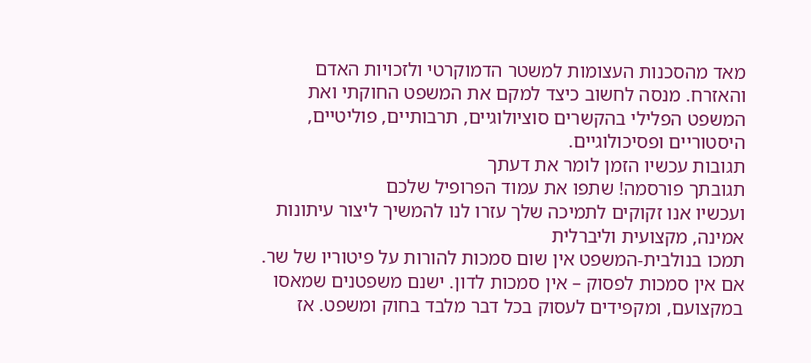מאד מהסכנות העצומות למשטר הדמוקרטי ולזכויות האדם והאזרח. מנסה לחשוב כיצד למקם את המשפט החוקתי ואת המשפט הפלילי בהקשרים סוציולוגיים, תרבותיים, פוליטיים, היסטוריים ופסיכולוגיים.
תגובות עכשיו הזמן לומר את דעתך
תגובתך פורסמה! שתפו את עמוד הפרופיל שלכם
ועכשיו אנו זקוקים לתמיכה שלך עזרו לנו להמשיך ליצור עיתונות אמינה, מקצועית וליברלית
תמכו בנולבית-המשפט אין שום סמכות להורות על פיטוריו של שר. אם אין סמכות לפסוק – אין סמכות לדון. ישנם משפטנים שמאסו במקצועם, ומקפידים לעסוק בכל דבר מלבד בחוק ומשפט. אז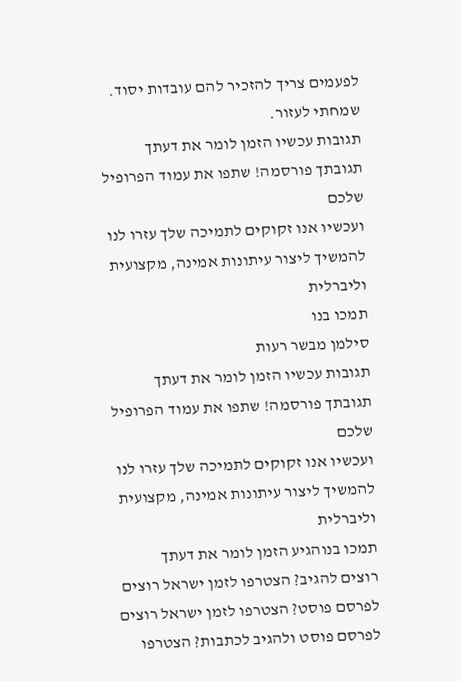לפעמים צריך להזכיר להם עובדות יסוד. שמחתי לעזור.
תגובות עכשיו הזמן לומר את דעתך
תגובתך פורסמה! שתפו את עמוד הפרופיל שלכם
ועכשיו אנו זקוקים לתמיכה שלך עזרו לנו להמשיך ליצור עיתונות אמינה, מקצועית וליברלית
תמכו בנו
סילמן מבשר רעות
תגובות עכשיו הזמן לומר את דעתך
תגובתך פורסמה! שתפו את עמוד הפרופיל שלכם
ועכשיו אנו זקוקים לתמיכה שלך עזרו לנו להמשיך ליצור עיתונות אמינה, מקצועית וליברלית
תמכו בנוהגיע הזמן לומר את דעתך
רוצים להגיב? הצטרפו לזמן ישראל רוצים לפרסם פוסט? הצטרפו לזמן ישראל רוצים לפרסם פוסט ולהגיב לכתבות? הצטרפו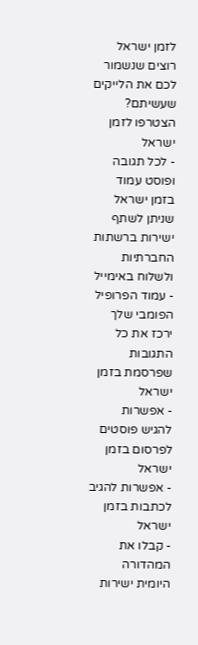לזמן ישראל רוצים שנשמור לכם את הלייקים שעשיתם? הצטרפו לזמן ישראל
- לכל תגובה ופוסט עמוד בזמן ישראל שניתן לשתף ישירות ברשתות החברתיות ולשלוח באימייל
- עמוד הפרופיל הפומבי שלך ירכז את כל התגובות שפרסמת בזמן ישראל
- אפשרות להגיש פוסטים לפרסום בזמן ישראל
- אפשרות להגיב לכתבות בזמן ישראל
- קבלו את המהדורה היומית ישירות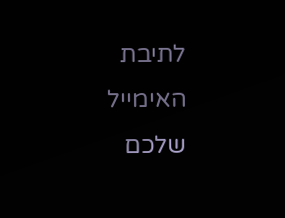לתיבת האימייל שלכם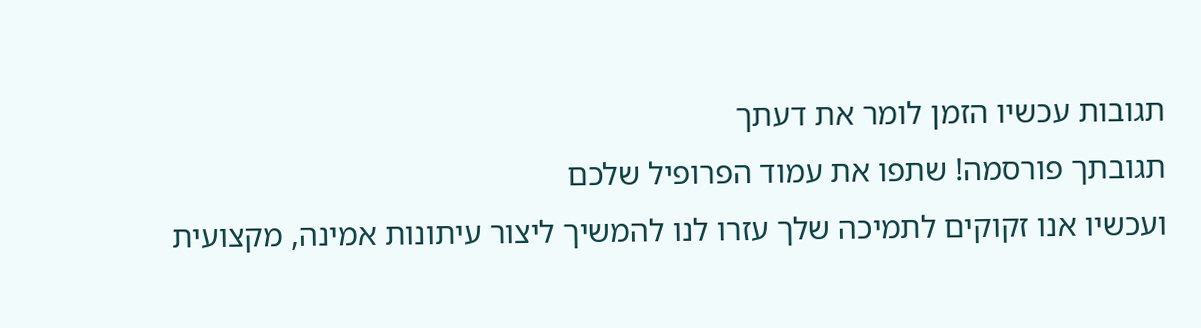תגובות עכשיו הזמן לומר את דעתך
תגובתך פורסמה! שתפו את עמוד הפרופיל שלכם
ועכשיו אנו זקוקים לתמיכה שלך עזרו לנו להמשיך ליצור עיתונות אמינה, מקצועית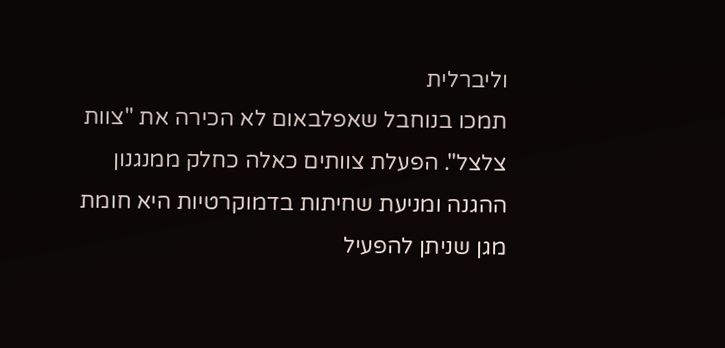וליברלית
תמכו בנוחבל שאפלבאום לא הכירה את "צוות צלצל". הפעלת צוותים כאלה כחלק ממנגנון ההגנה ומניעת שחיתות בדמוקרטיות היא חומת מגן שניתן להפעיל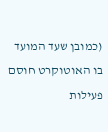(כמובן שעד המועד בו האוטוקרט חוסם פעילות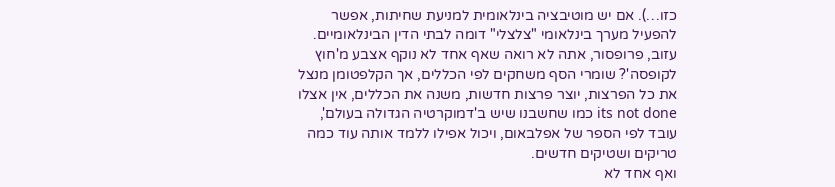כזו…). אם יש מוטיבציה בינלאומית למניעת שחיתות, אפשר להפעיל מערך בינלאומי "צלצלי" דומה לבתי הדין הבינלאומיים.
עזוב, פרופסור, אתה לא רואה שאף אחד לא נוקף אצבע מ'חוץ לקופסה'? שומרי הסף משחקים לפי הכללים, אך הקלפטומן מנצל את כל הפרצות, יוצר פרצות חדשות, משנה את הכללים, אין אצלו its not done כמו שחשבנו שיש ב'דמוקרטיה הגדולה בעולם', עובד לפי הספר של אפלבאום, ויכול אפילו ללמד אותה עוד כמה טריקים ושטיקים חדשים.
ואף אחד לא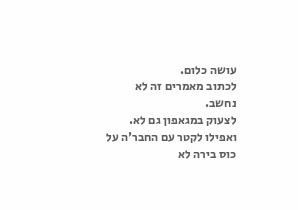עושה כלום.
לכתוב מאמרים זה לא נחשב.
לצעוק במגאפון גם לא.
ואפילו לקטר עם החבר'ה על כוס בירה לא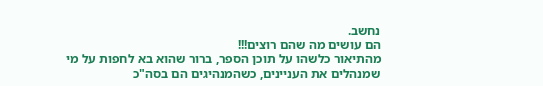נחשב.
הם עושים מה שהם רוצים!!!
מהתיאור כלשהו על תוכן הספר, ברור שהוא בא לחפות על מי שמנהלים את העניינים, כשהמנהיגים הם בסה"כ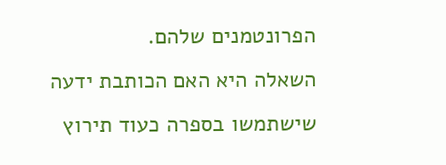הפרונטמנים שלהם.
השאלה היא האם הכותבת ידעה שישתמשו בספרה כעוד תירוץ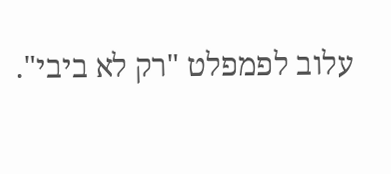עלוב לפמפלט "רק לא ביבי".